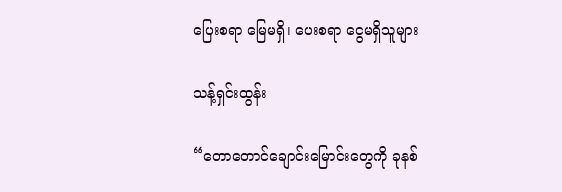ပြေးစရာ မြေမရှိ၊ ပေးစရာ ငွေမရှိသူများ

သန့်ရှင်းထွန်း

“တောတောင်ချောင်းမြောင်းတွေကို ခုနစ်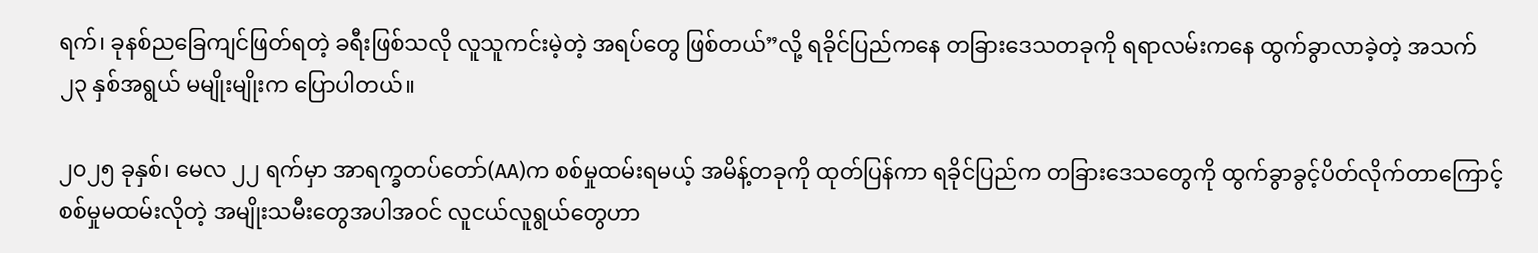ရက်၊ ခုနစ်ညခြေကျင်ဖြတ်ရတဲ့ ခရီးဖြစ်သလို လူသူကင်းမဲ့တဲ့ အရပ်တွေ ဖြစ်တယ်”လို့ ရခိုင်ပြည်ကနေ တခြားဒေသတခုကို ရရာလမ်းကနေ ထွက်ခွာလာခဲ့တဲ့ အသက် ၂၃ နှစ်အရွယ် မမျိုးမျိုးက ပြောပါတယ်။

၂၀၂၅ ခုနှစ်၊ မေလ ၂၂ ရက်မှာ အာရက္ခတပ်တော်(AA)က စစ်မှုထမ်းရမယ့် အမိန့်တခုကို ထုတ်ပြန်ကာ ရခိုင်ပြည်က တခြားဒေသတွေကို ထွက်ခွာခွင့်ပိတ်လိုက်တာကြောင့် စစ်မှုမထမ်းလိုတဲ့ အမျိုးသမီးတွေအပါအဝင် လူငယ်လူရွယ်တွေဟာ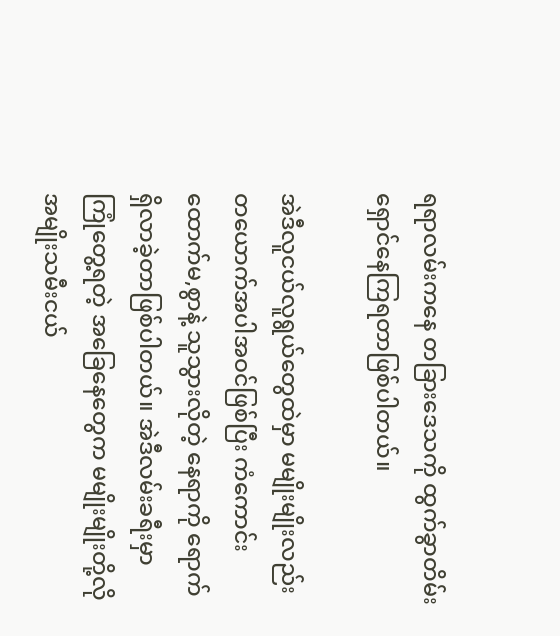ရရာလမ်းကနေ တခြားဒေသကို ထွက်ခွာတိမ်းရှောင်နေကြရတာဖြစ်ပါတယ်။

အဲဒီလူငယ်လူရွယ်တွေထဲမှာ မမျိုးမျိုးလည်းတယောက်အပါအဝင်ဖြစ်ပြီး ကံကောင်းထောက်မ,စွာနဲ့ သူသွားလိုတဲ့ နေရာကို ရောက်ရှိလာခဲ့တာဖြစ်ပါတယ်။ အဲဒီလမ်းခရီးမှာ ကြုံတွေ့ရတဲ့ အခြေနေတွေက မမျိုးမျိုးတို့လို အမျိုးသမီးငယ်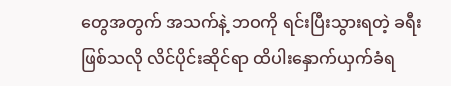တွေအတွက် အသက်နဲ့ ဘဝကို ရင်းပြီးသွားရတဲ့ ခရီးဖြစ်သလို လိင်ပိုင်းဆိုင်ရာ ထိပါးနှောက်ယှက်ခံရ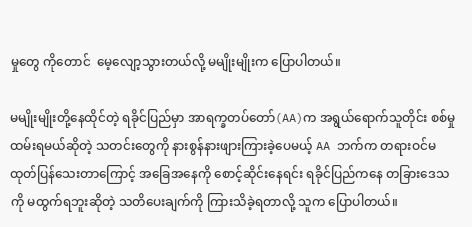မှုတွေ ကိုတောင်  မေ့လျော့သွားတယ်လို့ မမျိုးမျိုးက ပြောပါတယ်။

မမျိုးမျိုးတို့နေထိုင်တဲ့ ရခိုင်ပြည်မှာ အာရက္ခတပ်တော်(AA)က အရွယ်ရောက်သူတိုင်း စစ်မှုထမ်းရမယ်ဆိုတဲ့ သတင်းတွေကို နားစွန်နားဖျားကြားခဲ့ပေမယ့် AA ဘက်က တရားဝင်မထုတ်ပြန်သေးတာကြောင့် အခြေအနေကို စောင့်ဆိုင်းနေရင်း ရခိုင်ပြည်ကနေ တခြားဒေသကို မထွက်ရဘူးဆိုတဲ့ သတိပေးချက်ကို ကြားသိခဲ့ရတာလို့ သူက ပြောပါတယ်။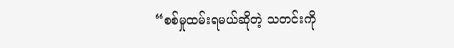“စစ်မှုထမ်းရမယ်ဆိုတဲ့ သတင်းကို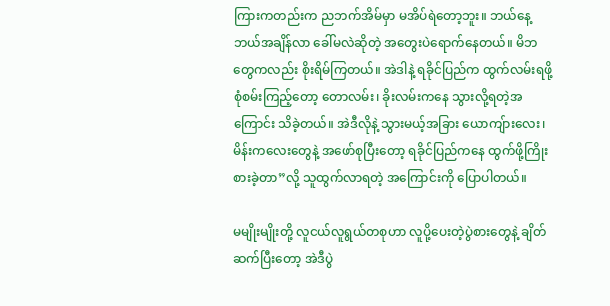ကြားကတည်းက ညဘက်အိမ်မှာ မအိပ်ရဲတော့ဘူး။ ဘယ်နေ့ဘယ်အချိန်လာ ခေါ်မလဲဆိုတဲ့ အတွေးပဲရောက်နေတယ်။ မိဘတွေကလည်း စိုးရိမ်ကြတယ်။ အဲဒါနဲ့ ရခိုင်ပြည်က ထွက်လမ်းရဖို့ စုံစမ်းကြည့်တော့ တောလမ်း၊ ခိုးလမ်းကနေ သွားလို့ရတဲ့အကြောင်း သိခဲ့တယ်။ အဲဒီလိုနဲ့ သွားမယ့်အခြား ယောကျ်ားလေး၊ မိန်းကလေးတွေနဲ့ အဖော်စုပြီးတော့ ရခိုင်ပြည်ကနေ ထွက်ဖို့ကြိုးစားခဲ့တာ”လို့ သူထွက်လာရတဲ့ အကြောင်းကို ပြောပါတယ်။

မမျိုးမျိုးတို့ လူငယ်လူရွယ်တစုဟာ လူပို့ပေးတဲ့ပွဲစားတွေနဲ့ ချိတ်ဆက်ပြီးတော့ အဲဒီပွဲ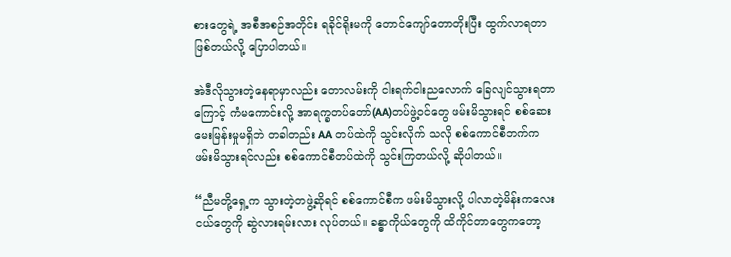စားတွေရဲ့ အစီအစဉ်အတိုင်း ရခိုင်ရိုးမကို တောင်ကျော်တောတိုးပြီး ထွက်လာရတာဖြစ်တယ်လို့ ပြောပါတယ်။

အဲဒီလိုသွားတဲ့နေရာမှာလည်း တောလမ်းကို ငါးရက်ငါးညလောက် ခြေလျင်သွားရတာကြောင့် ကံမကောင်းလို့ အာရက္ခတပ်တော်(AA)တပ်ဖွဲ့ဝင်တွေ ဖမ်းမိသွားရင် စစ်ဆေးမေးမြန်းမှုမရှိဘဲ တခါတည်း AA တပ်ထဲကို သွင်းလိုက် သလို စစ်ကောင်စီဘက်က ဖမ်းမိသွားရင်လည်း စစ်ကောင်စီတပ်ထဲကို သွင်းကြတယ်လို့ ဆိုပါတယ်။

“ညီမတို့ရှေ့က သွားတဲ့တဖွဲ့ဆိုရင် စစ်ကောင်စီက ဖမ်းမိသွားလို့ ပါလာတဲ့မိန်းကလေးငယ်တွေကို ဆွဲလားရမ်းလား လုပ်တယ်။ ခန္ဓာကိုယ်တွေကို ထိကိုင်တာတွေကတော့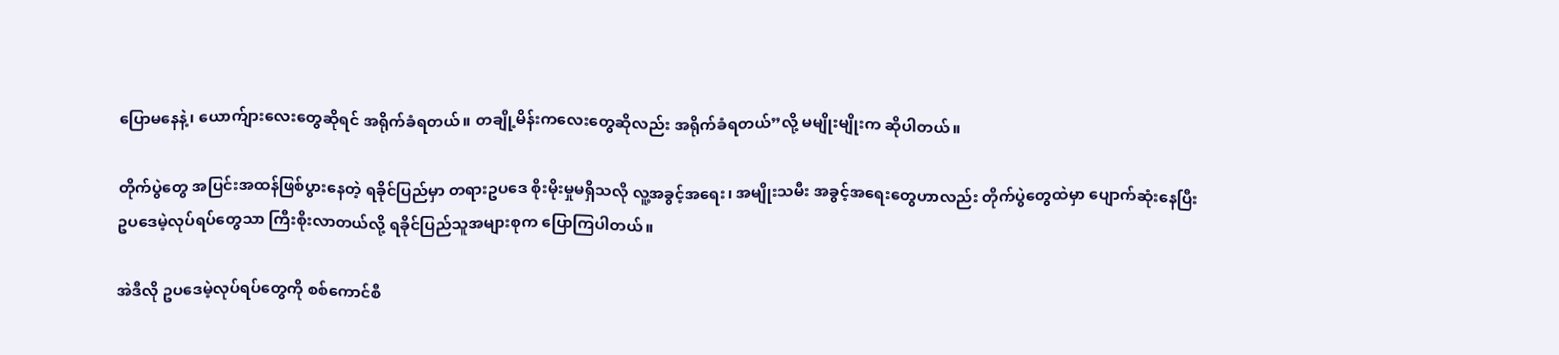ပြောမနေနဲ့၊ ယောက်ျားလေးတွေဆိုရင် အရိုက်ခံရတယ်။ တချို့မိန်းကလေးတွေဆိုလည်း အရိုက်ခံရတယ်”လို့ မမျိုးမျိုးက ဆိုပါတယ်။

တိုက်ပွဲတွေ အပြင်းအထန်ဖြစ်ပွားနေတဲ့ ရခိုင်ပြည်မှာ တရားဥပဒေ စိုးမိုးမှုမရှိသလို လူ့အခွင့်အရေး၊ အမျိုးသမီး အခွင့်အရေးတွေဟာလည်း တိုက်ပွဲတွေထဲမှာ ပျောက်ဆုံးနေပြီး ဥပဒေမဲ့လုပ်ရပ်တွေသာ ကြီးစိုးလာတယ်လို့ ရခိုင်ပြည်သူအများစုက ပြောကြပါတယ်။

အဲဒီလို ဥပဒေမဲ့လုပ်ရပ်တွေကို စစ်ကောင်စီ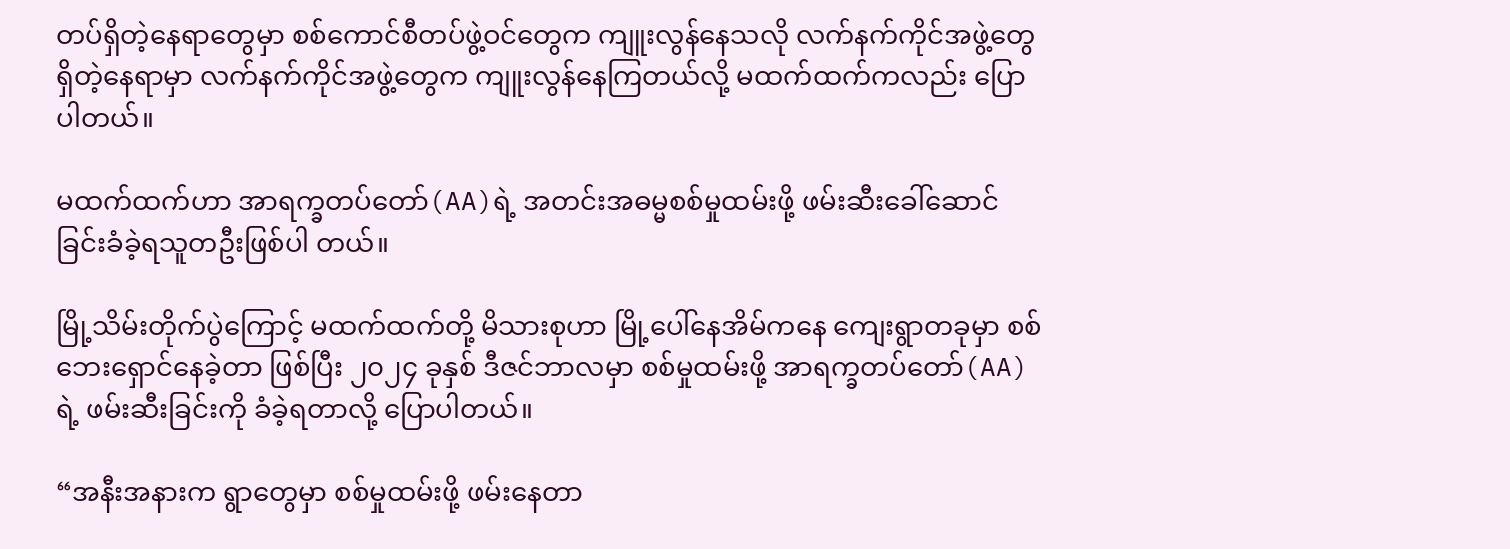တပ်ရှိတဲ့နေရာတွေမှာ စစ်ကောင်စီတပ်ဖွဲ့ဝင်တွေက ကျူးလွန်နေသလို လက်နက်ကိုင်အဖွဲ့တွေရှိတဲ့နေရာမှာ လက်နက်ကိုင်အဖွဲ့တွေက ကျူးလွန်နေကြတယ်လို့ မထက်ထက်ကလည်း ပြောပါတယ်။

မထက်ထက်ဟာ အာရက္ခတပ်တော်(AA)ရဲ့ အတင်းအဓမ္မစစ်မှုထမ်းဖို့ ဖမ်းဆီးခေါ်ဆောင်ခြင်းခံခဲ့ရသူတဦးဖြစ်ပါ တယ်။

မြို့သိမ်းတိုက်ပွဲကြောင့် မထက်ထက်တို့ မိသားစုဟာ မြို့ပေါ်နေအိမ်ကနေ ကျေးရွာတခုမှာ စစ်ဘေးရှောင်နေခဲ့တာ ဖြစ်ပြီး ၂၀၂၄ ခုနှစ် ဒီဇင်ဘာလမှာ စစ်မှုထမ်းဖို့ အာရက္ခတပ်တော်(AA)ရဲ့ ဖမ်းဆီးခြင်းကို ခံခဲ့ရတာလို့ ပြောပါတယ်။

“အနီးအနားက ရွာတွေမှာ စစ်မှုထမ်းဖို့ ဖမ်းနေတာ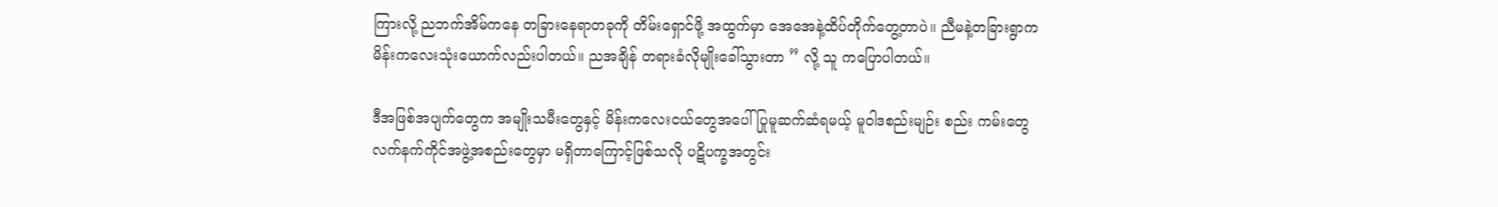ကြားလို့ ညဘက်အိမ်ကနေ တခြားနေရာတခုကို တိမ်းရှောင်ဖို့ အထွက်မှာ အေအေနဲ့ထိပ်တိုက်တွေ့တာပဲ။ ညီမနဲ့တခြားရွာက မိန်းကလေးသုံးယောက်လည်းပါတယ်။ ညအချိန် တရားခံလိုမျိုးခေါ်သွားတာ ” လို့ သူ ကပြောပါတယ်။

ဒီအဖြစ်အပျက်တွေက အမျိုးသမီးတွေနှင့် မိန်းကလေးငယ်တွေအပေါ် ပြုမူဆက်ဆံရမယ့် မူဝါဒစည်းမျဉ်း စည်း ကမ်းတွေ လက်နက်ကိုင်အဖွဲ့အစည်းတွေမှာ မရှိတာကြောင့်ဖြစ်သလို ပဋိပက္ခအတွင်း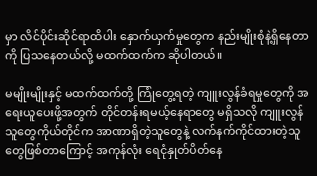မှာ လိင်ပိုင်းဆိုင်ရာထိပါး နှောက်ယှက်မှုတွေက နည်းမျိုးစုံနဲ့ရှိနေတာကို ပြသနေတယ်လို့ မထက်ထက်က ဆိုပါတယ်။

မမျိုးမျိုးနှင့် မထက်ထက်တို့ ကြုံတွေ့ရတဲ့ ကျူးလွန်ခံရမှုတွေကို အရေးယူပေးဖို့အတွက် တိုင်တန်းရမယ့်နေရာတွေ မရှိသလို ကျူးလွန်သူတွေကိုယ်တိုင်က အာဏာရှိတဲ့သူတွေနဲ့ လက်နက်ကိုင်ထားတဲ့သူတွေဖြစ်တာကြောင့် အကုန်လုံး ရေငုံနှုတ်ပိတ်နေ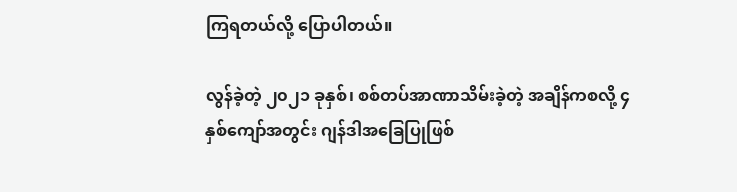ကြရတယ်လို့ ပြောပါတယ်။

လွန်ခဲ့တဲ့ ၂၀၂၁ ခုနှစ်၊ စစ်တပ်အာဏာသိမ်းခဲ့တဲ့ အချိန်ကစလို့ ၄ နှစ်ကျော်အတွင်း ဂျန်ဒါအခြေပြုဖြစ်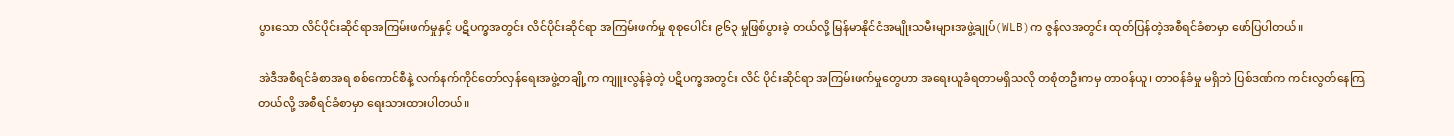ပွားသော လိင်ပိုင်းဆိုင်ရာအကြမ်းဖက်မှုနှင့် ပဋိပက္ခအတွင်း လိင်ပိုင်းဆိုင်ရာ အကြမ်းဖက်မှု စုစုပေါင်း ၉၆၃ မှုဖြစ်ပွားခဲ့ တယ်လို့ မြန်မာနိုင်ငံအမျိုးသမီးများအဖွဲ့ချုပ်(WLB)က ဇွန်လအတွင်း ထုတ်ပြန်တဲ့အစီရင်ခံစာမှာ ဖော်ပြပါတယ်။

အဲဒီအစီရင်ခံစာအရ စစ်ကောင်စီနဲ့ လက်နက်ကိုင်တော်လှန်ရေးအဖွဲ့တချို့က ကျူးလွန်ခဲ့တဲ့ ပဋိပက္ခအတွင်း လိင် ပိုင်းဆိုင်ရာ အကြမ်းဖက်မှုတွေဟာ အရေးယူခံရတာမရှိသလို တစုံတဦးကမှ တာဝန်ယူ၊ တာဝန်ခံမှု မရှိဘဲ ပြစ်ဒဏ်က ကင်းလွတ်နေကြတယ်လို့ အစီရင်ခံစာမှာ ရေးသားထားပါတယ်။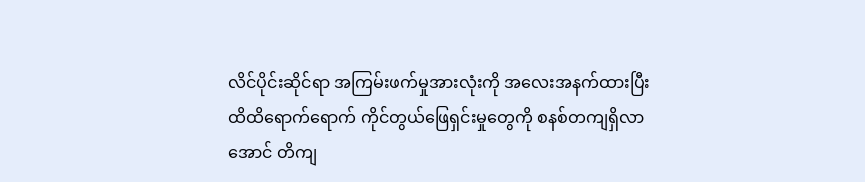လိင်ပိုင်းဆိုင်ရာ အကြမ်းဖက်မှုအားလုံးကို အလေးအနက်ထားပြီး ထိထိရောက်ရောက် ကိုင်တွယ်ဖြေရှင်းမှုတွေကို စနစ်တကျရှိလာအောင် တိကျ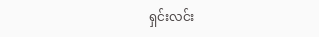ရှင်းလင်း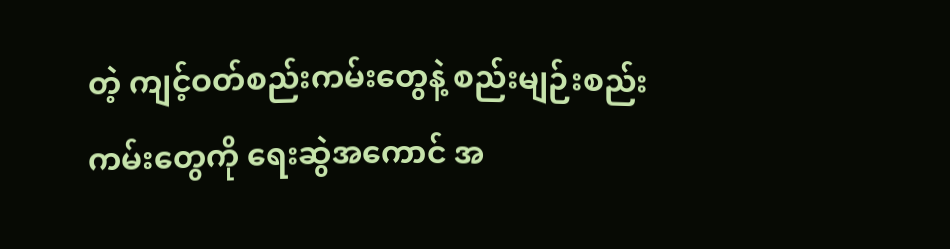တဲ့ ကျင့်ဝတ်စည်းကမ်းတွေနဲ့ စည်းမျဉ်းစည်းကမ်းတွေကို ရေးဆွဲအကောင် အ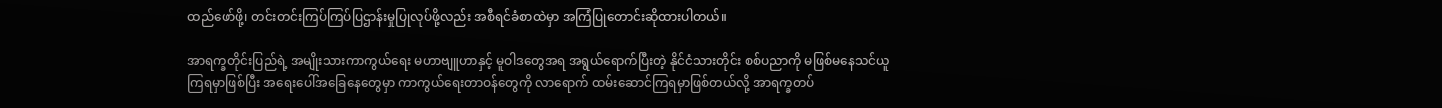ထည်ဖော်ဖို့၊ တင်းတင်းကြပ်ကြပ်ပြဌာန်းမှုပြုလုပ်ဖို့လည်း အစီရင်ခံစာထဲမှာ အကြံပြုတောင်းဆိုထားပါတယ်။

အာရက္ခတိုင်းပြည်ရဲ့ အမျိုးသားကာကွယ်ရေး မဟာဗျူဟာနှင့် မူဝါဒတွေအရ အရွယ်ရောက်ပြီးတဲ့ နိုင်ငံသားတိုင်း စစ်ပညာကို မဖြစ်မနေသင်ယူကြရမှာဖြစ်ပြီး အရေးပေါ်အခြေနေတွေမှာ ကာကွယ်ရေးတာဝန်တွေကို လာရောက် ထမ်းဆောင်ကြရမှာဖြစ်တယ်လို့ အာရက္ခတပ်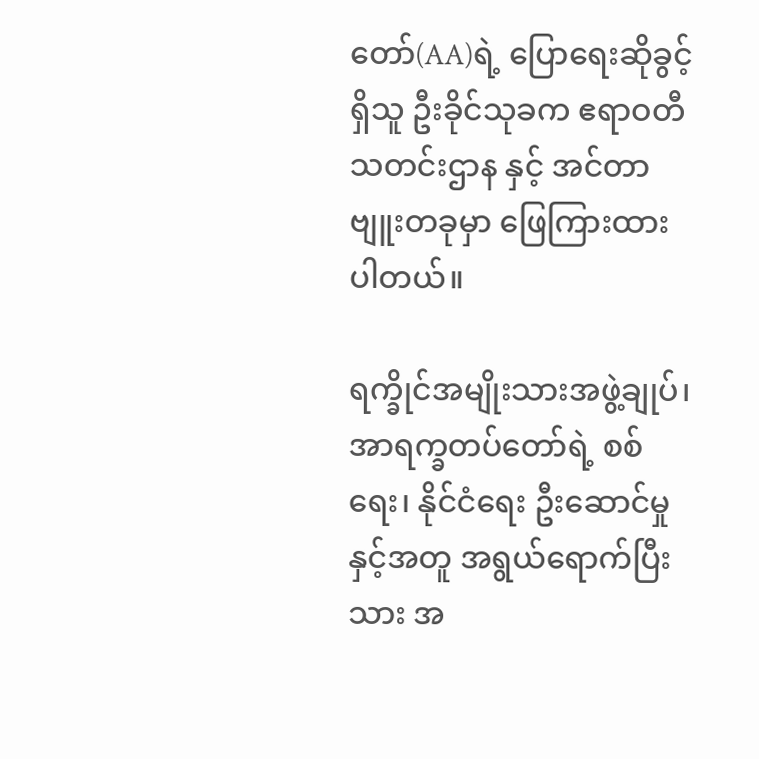တော်(AA)ရဲ့ ပြောရေးဆိုခွင့်ရှိသူ ဦးခိုင်သုခက ဧရာဝတီသတင်းဌာန နှင့် အင်တာဗျူးတခုမှာ ဖြေကြားထားပါတယ်။

ရက္ခိုင်အမျိုးသားအဖွဲ့ချုပ်၊ အာရက္ခတပ်တော်ရဲ့ စစ်ရေး၊ နိုင်ငံရေး ဦးဆောင်မှုနှင့်အတူ အရွယ်ရောက်ပြီးသား အ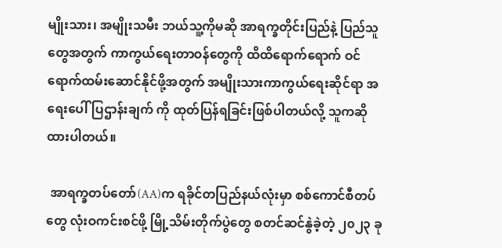မျိုးသား၊ အမျိုးသမီး ဘယ်သူ့ကိုမဆို အာရက္ခတိုင်းပြည်နဲ့ ပြည်သူတွေအတွက် ကာကွယ်ရေးတာဝန်တွေကို ထိထိရောက်ရောက် ဝင်ရောက်ထမ်းဆောင်နိုင်ဖို့အတွက် အမျိုးသားကာကွယ်ရေးဆိုင်ရာ အရေးပေါ်ပြဌာန်းချက် ကို ထုတ်ပြန်ရခြင်းဖြစ်ပါတယ်လို့ သူကဆိုထားပါတယ်။

 အာရက္ခတပ်တော်(AA)က ရခိုင်တပြည်နယ်လုံးမှာ စစ်ကောင်စီတပ်တွေ လုံးဝကင်းစင်ဖို့ မြို့သိမ်းတိုက်ပွဲတွေ စတင်ဆင်နွဲခဲ့တဲ့ ၂၀၂၃ ခု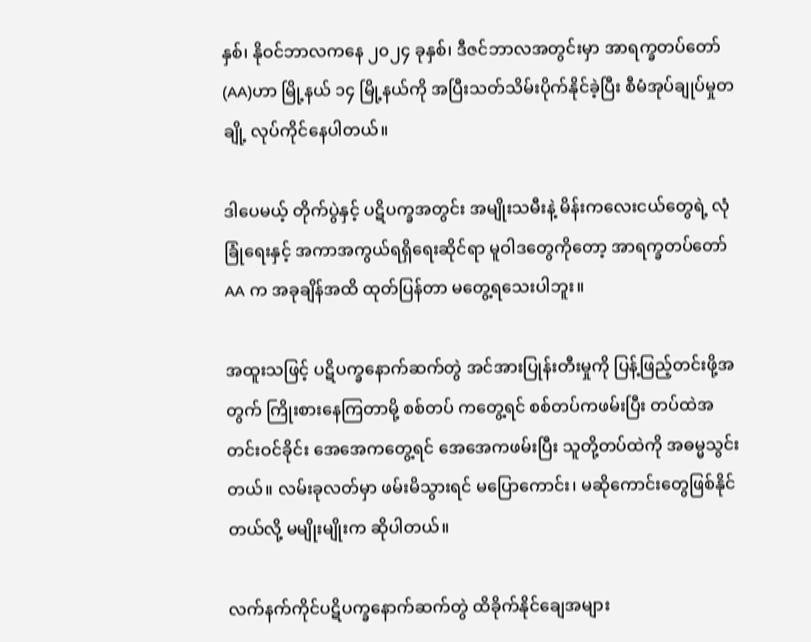နှစ်၊ နိုဝင်ဘာလကနေ ၂၀၂၄ ခုနှစ်၊ ဒီဇင်ဘာလအတွင်းမှာ အာရက္ခတပ်တော်(AA)ဟာ မြို့နယ် ၁၄ မြို့နယ်ကို အပြီးသတ်သိမ်းပိုက်နိုင်ခဲ့ပြီး စီမံအုပ်ချုပ်မှုတချို့ လုပ်ကိုင်နေပါတယ်။

ဒါပေမယ့် တိုက်ပွဲနှင့် ပဋိပက္ခအတွင်း အမျိုးသမီးနဲ့ မိန်းကလေးငယ်တွေရဲ့ လုံခြုံရေးနှင့် အကာအကွယ်ရရှိရေးဆိုင်ရာ မူဝါဒတွေကိုတော့ အာရက္ခတပ်တော် AA က အခုချိန်အထိ ထုတ်ပြန်တာ မတွေ့ရသေးပါဘူး။

အထူးသဖြင့် ပဋိပက္ခနောက်ဆက်တွဲ အင်အားပြုန်းတီးမှုကို ပြန့်ဖြည့်တင်းဖို့အတွက် ကြိုးစားနေကြတာမို့ စစ်တပ် ကတွေ့ရင် စစ်တပ်ကဖမ်းပြီး တပ်ထဲအတင်းဝင်ခိုင်း အေအေကတွေ့ရင် အေအေကဖမ်းပြီး သူတို့တပ်ထဲကို အဓမ္မသွင်းတယ်။ လမ်းခုလတ်မှာ ဖမ်းမိသွားရင် မပြောကောင်း၊ မဆိုကောင်းတွေဖြစ်နိုင်တယ်လို့ မမျိုးမျိုးက ဆိုပါတယ်။

လက်နက်ကိုင်ပဋိပက္ခနောက်ဆက်တွဲ ထိခိုက်နိုင်ချေအများ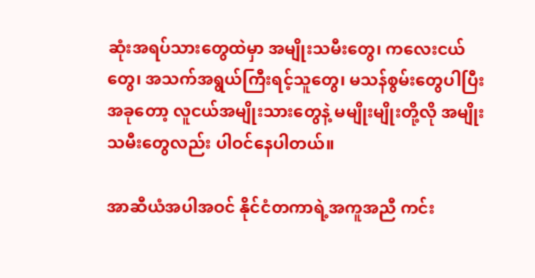ဆုံးအရပ်သားတွေထဲမှာ အမျိုးသမီးတွေ၊ ကလေးငယ် တွေ၊ အသက်အရွယ်ကြီးရင့်သူတွေ၊ မသန်စွမ်းတွေပါပြီး အခုတော့ လူငယ်အမျိုးသားတွေနဲ့ မမျိုးမျိုးတို့လို အမျိုးသမီးတွေလည်း ပါဝင်နေပါတယ်။

အာဆီယံအပါအဝင် နိုင်ငံတကာရဲ့အကူအညီ ကင်း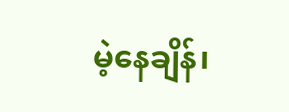မဲ့နေချိန်၊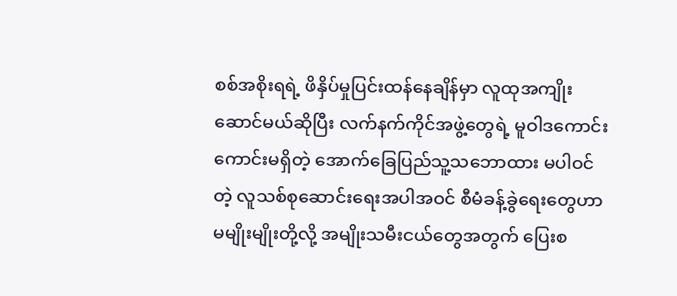စစ်အစိုးရရဲ့ ဖိနှိပ်မှုပြင်းထန်နေချိန်မှာ လူထုအကျိုး ဆောင်မယ်ဆိုပြီး လက်နက်ကိုင်အဖွဲ့တွေရဲ့ မူဝါဒကောင်းကောင်းမရှိတဲ့ အောက်ခြေပြည်သူ့သဘောထား မပါဝင် တဲ့ လူသစ်စု‌ဆောင်းရေးအပါအဝင် စီမံခန့်ခွဲရေးတွေဟာ မမျိုးမျိုးတို့လို့ အမျိုးသမီးငယ်တွေအတွက် ပြေးစ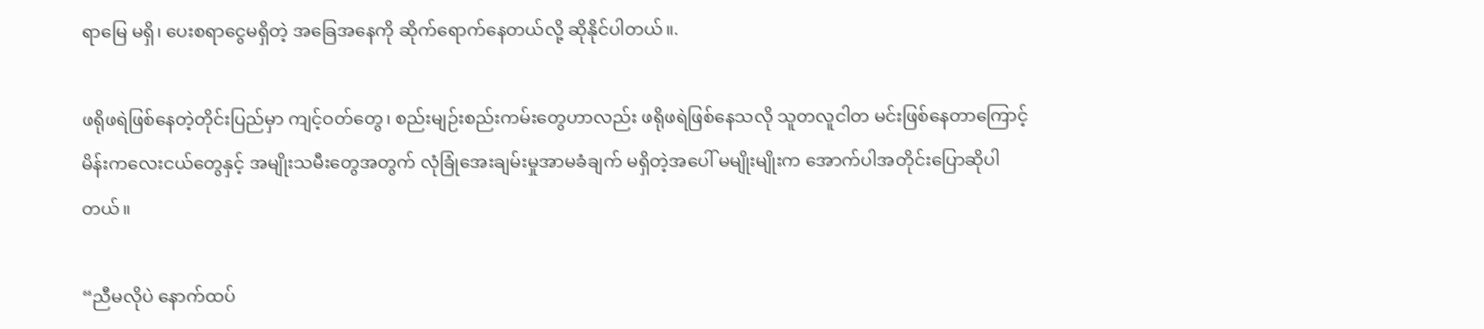ရာမြေ မရှိ၊ ပေးစရာငွေမရှိတဲ့ အခြေအနေကို ဆိုက်ရောက်နေတယ်လို့ ဆိုနိုင်ပါတယ်။.

ဖရိုဖရဲဖြစ်နေတဲ့တိုင်းပြည်မှာ ကျင့်ဝတ်တွေ၊ စည်းမျဉ်းစည်းကမ်းတွေဟာလည်း ဖရိုဖရဲဖြစ်နေသလို သူတလူငါတ မင်းဖြစ်နေတာကြောင့် မိန်းကလေးငယ်တွေနှင့် အမျိုးသမီးတွေအတွက် လုံခြုံအေးချမ်းမှုအာမခံချက် မရှိတဲ့အပေါ် မမျိုးမျိုးက အောက်ပါအတိုင်းပြောဆိုပါတယ်။

“ညီမလိုပဲ နောက်ထပ်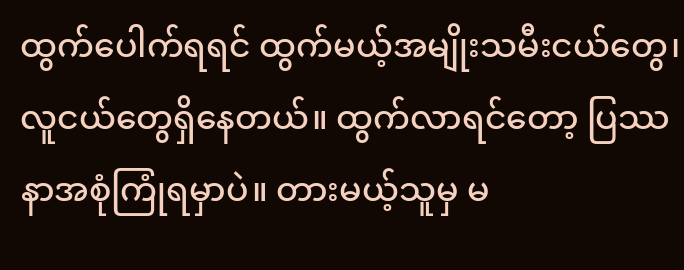ထွက်ပေါက်ရရင် ထွက်မယ့်အမျိုးသမီးငယ်တွေ၊ လူငယ်တွေရှိနေတယ်။ ထွက်လာရင်တော့ ပြဿနာအစုံကြုံရမှာပဲ။ တားမယ့်သူမှ မ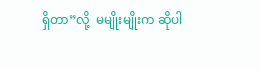ရှိတာ”လို့  မမျိုးမျိုးက ဆိုပါ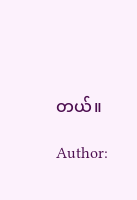တယ်။

Author: